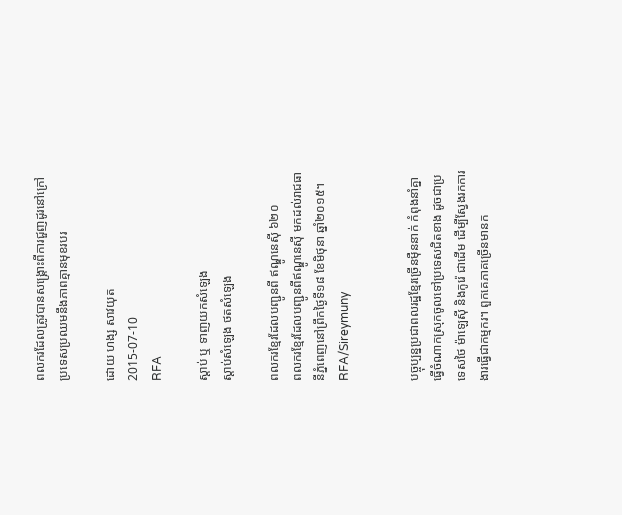ពលករដែលត្រូវបានសង្គ្រោះពីការជួញដូរនៅក្រៅប្រទេសប្រឈមនឹងភាពគ្មានមុខរបរ

ដោយ ហង្ស សាវយុត
2015-07-10
RFA

ស្ដាប់ ឬ ទាញយកសំឡេង
ស្តាប់សំឡេង ថតសំឡេង

ពលករខ្មែរដែលបញ្ជូនពី ឥណ្ឌូនេស៊ី ៦២០
ពលករខ្មែរដែលបញ្ជូនពីឥណ្ឌូនេស៊ី មកដល់រាជធានីភ្នំពេញនៅព្រឹកថ្ងៃទី១៨ ខែមិថុនា ឆ្នាំ២០១៥។ RFA/Sireymuny


បច្ចុប្បន្នប្រជាពលរដ្ឋខ្មែរច្រើនម៉ឺននាក់ កំពុងនាំគ្នាធ្វើចំណាកស្រុកចូលទៅប្រទេសជិតខាង ដូចជាប្រទេសថៃ ម៉ាឡេស៊ី និងកូរ៉េ ជាដើម ដើម្បីស្វែងរកការងារធ្វើជាកម្មករ។ ពួកគេភាគច្រើនមានក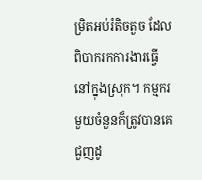ម្រិតអប់រំតិចតួច ដែលពិបាករកការងារធ្វើនៅក្នុងស្រុក។ កម្មករមួយចំនួនក៏ត្រូវបានគេជួញដូ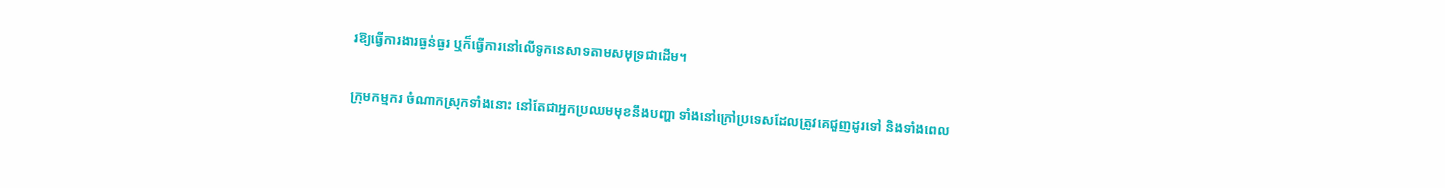រឱ្យធ្វើការងារធ្ងន់ធ្ងរ ឬក៏ធ្វើការនៅលើទូកនេសាទតាមសមុទ្រជាដើម។

ក្រុមកម្មករ ចំណាកស្រុកទាំងនោះ នៅតែជាអ្នកប្រឈមមុខនឹងបញ្ហា ទាំងនៅក្រៅប្រទេសដែលត្រូវគេជួញដូរទៅ និងទាំងពេល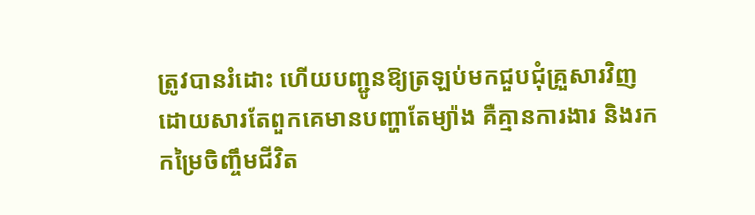ត្រូវបានរំដោះ ហើយបញ្ជូនឱ្យត្រឡប់មកជួបជុំគ្រួសារវិញ ដោយសារតែពួកគេមានបញ្ហាតែម្យ៉ាង គឺគ្មានការងារ និងរកកម្រៃចិញ្ចឹមជីវិត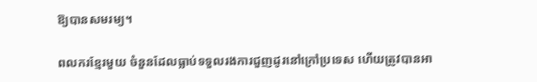ឱ្យបានសមរម្យ។

ពលករខ្មែរមួយ ចំនួនដែលធ្លាប់ទទួលរងការជួញដូរនៅក្រៅប្រទេស ហើយត្រូវបានអា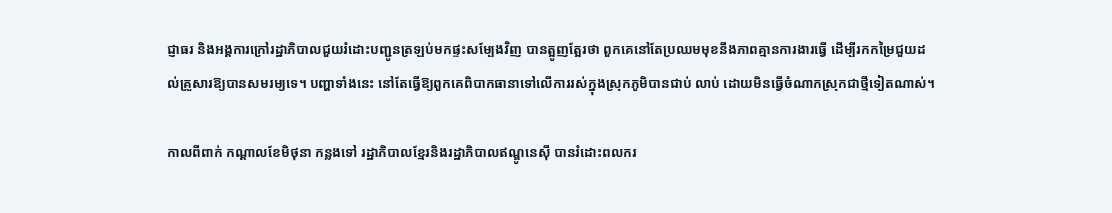ជ្ញាធរ និងអង្គការក្រៅរដ្ឋាភិបាលជួយរំដោះបញ្ជូនត្រឡប់មកផ្ទះសម្បែងវិញ បានត្អូញត្អែរថា ពួកគេនៅតែប្រឈមមុខនឹងភាពគ្មានការងារធ្វើ ដើម្បីរកកម្រៃជួយដល់គ្រួសារឱ្យបានសមរម្យទេ។ បញ្ហាទាំងនេះ នៅតែធ្វើឱ្យពួកគេពិបាកធានាទៅលើការរស់ក្នុងស្រុកភូមិបានជាប់ លាប់ ដោយមិនធ្វើចំណាកស្រុកជាថ្មីទៀតណាស់។

កាលពីពាក់ កណ្ដាលខែមិថុនា កន្លងទៅ រដ្ឋាភិបាលខ្មែរនិងរដ្ឋាភិបាលឥណ្ឌូនេស៊ី បានរំដោះពលករ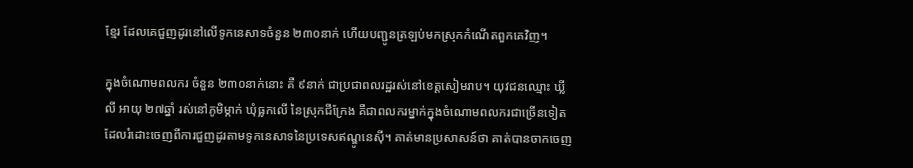ខ្មែរ ដែលគេជួញដូរនៅលើទូកនេសាទចំនួន ២៣០នាក់ ហើយបញ្ជូនត្រឡប់មកស្រុកកំណើតពួកគេវិញ។

ក្នុងចំណោមពលករ ចំនួន ២៣០នាក់នោះ គឺ ៩នាក់ ជាប្រជាពលរដ្ឋរស់នៅខេត្តសៀមរាប។ យុវជនឈ្មោះ ឃ្លី លី អាយុ ២៧ឆ្នាំ រស់នៅភូមិម្កាក់ ឃុំធ្លកលើ នៃស្រុកជីក្រែង គឺជាពលករម្នាក់ក្នុងចំណោមពលករជាច្រើនទៀត ដែលរំដោះចេញពីការជួញដូរតាមទូកនេសាទនៃប្រទេសឥណ្ឌូនេស៊ី។ គាត់មានប្រសាសន៍ថា គាត់បានចាកចេញ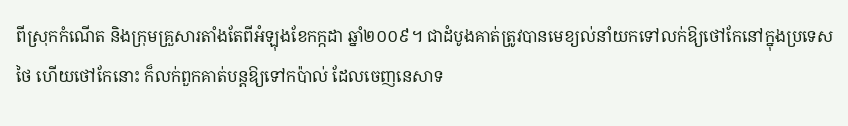ពីស្រុកកំណើត និងក្រុមគ្រួសារតាំងតែពីអំឡុងខែកក្កដា ឆ្នាំ២០០៩។ ជាដំបូងគាត់ត្រូវបានមេខ្យល់នាំយកទៅលក់ឱ្យថៅកែនៅក្នុងប្រទេស ថៃ ហើយថៅកែនោះ ក៏លក់ពួកគាត់បន្តឱ្យទៅកប៉ាល់ ដែលចេញនេសាទ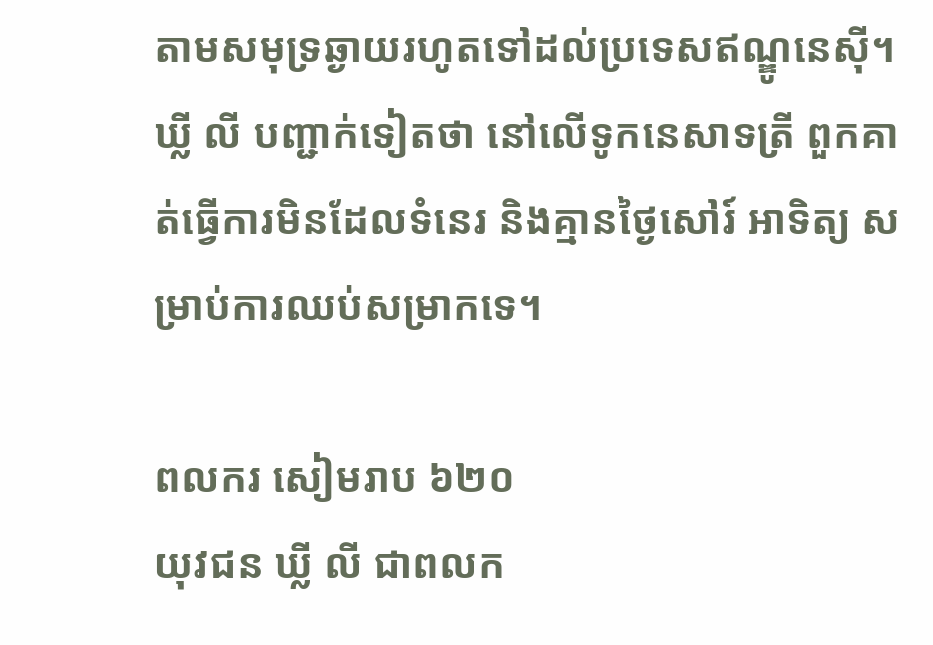តាមសមុទ្រឆ្ងាយរហូតទៅដល់ប្រទេសឥណ្ឌូនេស៊ី។ ឃ្លី លី បញ្ជាក់ទៀតថា នៅលើទូកនេសាទត្រី ពួកគាត់ធ្វើការមិនដែលទំនេរ និងគ្មានថ្ងៃសៅរ៍ អាទិត្យ សម្រាប់ការឈប់សម្រាកទេ។

ពលករ សៀមរាប ៦២០
យុវជន ឃ្លី លី ជាពលក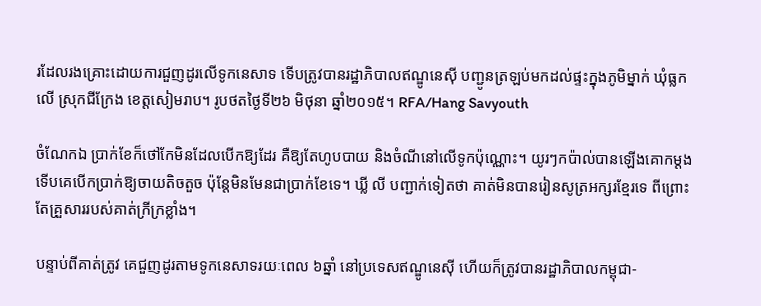រដែលរងគ្រោះដោយការជួញដូរលើទូកនេសាទ ទើបត្រូវបានរដ្ឋាភិបាលឥណ្ឌូនេស៊ី បញ្ជូនត្រឡប់មកដល់ផ្ទះក្នុងភូមិម្នាក់ ឃុំធ្លកលើ ស្រុកជីក្រែង ខេត្តសៀមរាប។ រូបថតថ្ងៃទី២៦ មិថុនា ឆ្នាំ២០១៥។ RFA/Hang Savyouth

ចំណែកឯ ប្រាក់ខែក៏ថៅកែមិនដែលបើកឱ្យដែរ គឺឱ្យតែហូបបាយ និងចំណីនៅលើទូកប៉ុណ្ណោះ។ យូរៗកប៉ាល់បានឡើងគោកម្ដង ទើបគេបើកប្រាក់ឱ្យចាយតិចតួច ប៉ុន្តែមិនមែនជាប្រាក់ខែទេ។ ឃ្លី លី បញ្ជាក់ទៀតថា គាត់មិនបានរៀនសូត្រអក្សរខ្មែរទេ ពីព្រោះតែគ្រួសាររបស់គាត់ក្រីក្រខ្លាំង។

បន្ទាប់ពីគាត់ត្រូវ គេជួញដូរតាមទូកនេសាទរយៈពេល ៦ឆ្នាំ នៅប្រទេសឥណ្ឌូនេស៊ី ហើយក៏ត្រូវបានរដ្ឋាភិបាលកម្ពុជា-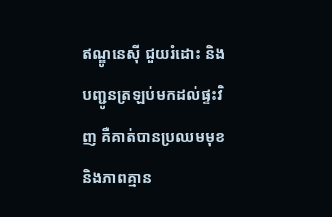ឥណ្ឌូនេស៊ី ជួយរំដោះ និងបញ្ជូនត្រឡប់មកដល់ផ្ទះវិញ គឺគាត់បានប្រឈមមុខ និងភាពគ្មាន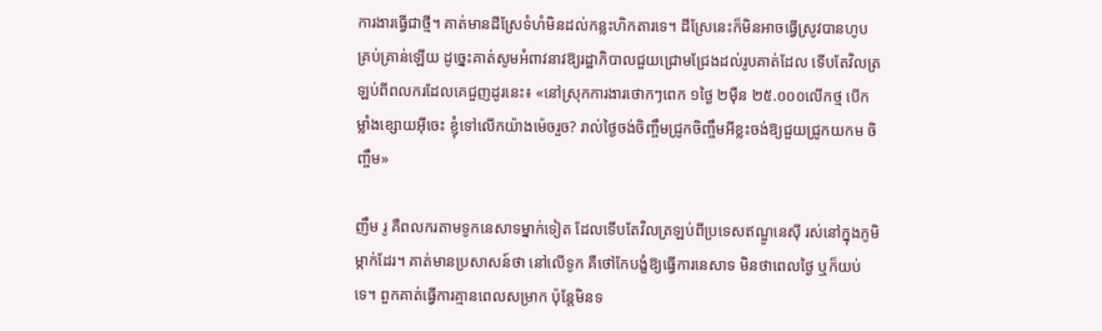ការងារធ្វើជាថ្មី។ គាត់មានដីស្រែទំហំមិនដល់កន្លះហិកតារទេ។ ដីស្រែនេះក៏មិនអាចធ្វើស្រូវបានហូប គ្រប់គ្រាន់ឡើយ ដូច្នេះគាត់សូមអំពាវនាវឱ្យរដ្ឋាភិបាលជួយជ្រោមជ្រែងដល់រូបគាត់ដែល ទើបតែវិលត្រឡប់ពីពលករដែលគេជួញដូរនេះ៖ «នៅស្រុកការងារថោកៗពេក ១ថ្ងៃ ២ម៉ឺន ២៥.០០០លើកថ្ម បើកម្លាំងខ្សោយអ៊ីចេះ ខ្ញុំទៅលើកយ៉ាងម៉េចរួច? រាល់ថ្ងៃចង់ចិញ្ចឹមជ្រូកចិញ្ចឹមអីខ្លះចង់ឱ្យជួយជ្រូកយកម ចិញ្ចឹម»

ញឹម រូ គឺពលករតាមទូកនេសាទម្នាក់ទៀត ដែលទើបតែវិលត្រឡប់ពីប្រទេសឥណ្ឌូនេស៊ី រស់នៅក្នុងភូមិម្កាក់ដែរ។ គាត់មានប្រសាសន៍ថា នៅលើទូក គឺថៅកែបង្ខំឱ្យធ្វើការនេសាទ មិនថាពេលថ្ងៃ ឬក៏យប់ទេ។ ពួកគាត់ធ្វើការគ្មានពេលសម្រាក ប៉ុន្តែមិនទ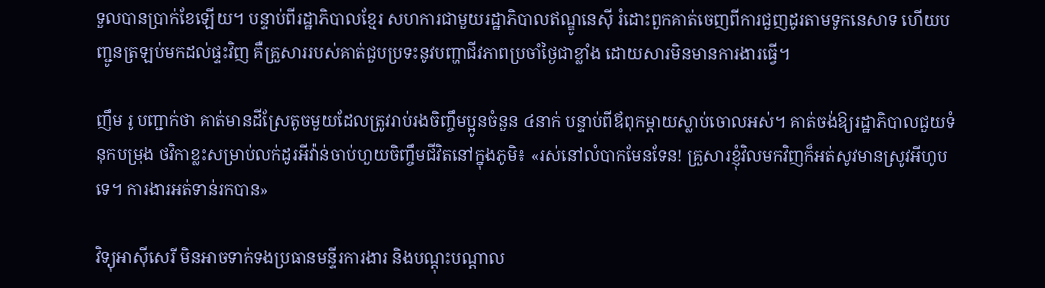ទួលបានប្រាក់ខែឡើយ។ បន្ទាប់ពីរដ្ឋាភិបាលខ្មែរ សហការជាមួយរដ្ឋាភិបាលឥណ្ឌូនេស៊ី រំដោះពួកគាត់ចេញពីការជួញដូរតាមទូកនេសាទ ហើយបញ្ជូនត្រឡប់មកដល់ផ្ទះវិញ គឺគ្រួសាររបស់គាត់ជួបប្រទះនូវបញ្ហាជីវភាពប្រចាំថ្ងៃជាខ្លាំង ដោយសារមិនមានការងារធ្វើ។

ញឹម រូ បញ្ជាក់ថា គាត់មានដីស្រែតូចមួយដែលត្រូវរាប់រងចិញ្ចឹមប្អូនចំនួន ៤នាក់ បន្ទាប់ពីឪពុកម្ដាយស្លាប់ចោលអស់។ គាត់ចង់ឱ្យរដ្ឋាភិបាលជួយទំនុកបម្រុង ថវិកាខ្លះសម្រាប់លក់ដូរអីវ៉ាន់ចាប់ហួយចិញ្ចឹមជីវិតនៅក្នុងភូមិ៖ «រស់នៅលំបាកមែនទែន! គ្រួសារខ្ញុំវិលមកវិញក៏អត់សូវមានស្រូវអីហូបទេ។ ការងារអត់ទាន់រកបាន»

វិទ្យុអាស៊ីសេរី មិនអាចទាក់ទងប្រធានមន្ទីរការងារ និងបណ្ដុះបណ្ដាល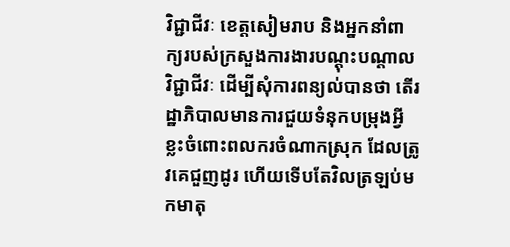វិជ្ជាជីវៈ ខេត្តសៀមរាប និងអ្នកនាំពាក្យរបស់ក្រសួងការងារបណ្ដុះបណ្ដាលវិជ្ជាជីវៈ ដើម្បីសុំការពន្យល់បានថា តើរដ្ឋាភិបាលមានការជួយទំនុកបម្រុងអ្វីខ្លះចំពោះពលករចំណាកស្រុក ដែលត្រូវគេជួញដូរ ហើយទើបតែវិលត្រឡប់មកមាតុ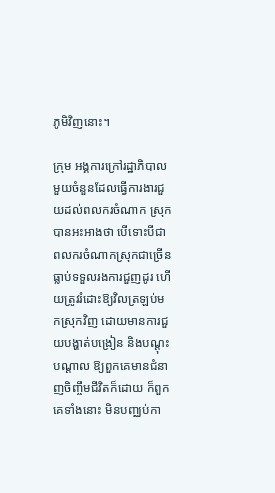ភូមិវិញនោះ។

ក្រុម អង្គការក្រៅរដ្ឋាភិបាលមួយចំនួនដែលធ្វើការងារជួយដល់ពលករចំណាក ស្រុកបានអះអាងថា បើទោះបីជាពលករចំណាកស្រុកជាច្រើនធ្លាប់ទទួលរងការជួញដូរ ហើយត្រូវរំដោះឱ្យវិលត្រឡប់មកស្រុកវិញ ដោយមានការជួយបង្ហាត់បង្រៀន និងបណ្ដុះបណ្ដាល ឱ្យពួកគេមានជំនាញចិញ្ចឹមជីវិតក៏ដោយ ក៏ពួកគេទាំងនោះ មិនបញ្ឈប់កា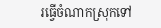រធ្វើចំណាកស្រុកទៅ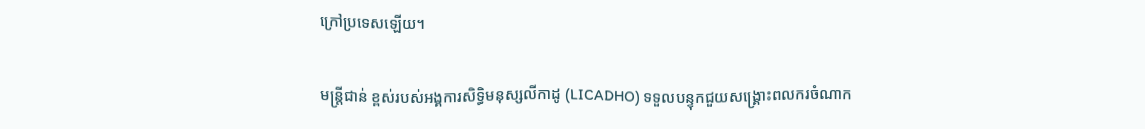ក្រៅប្រទេសឡើយ។

មន្ត្រីជាន់ ខ្ពស់របស់អង្គការសិទ្ធិមនុស្សលីកាដូ (LICADHO) ទទួលបន្ទុកជួយសង្គ្រោះពលករចំណាក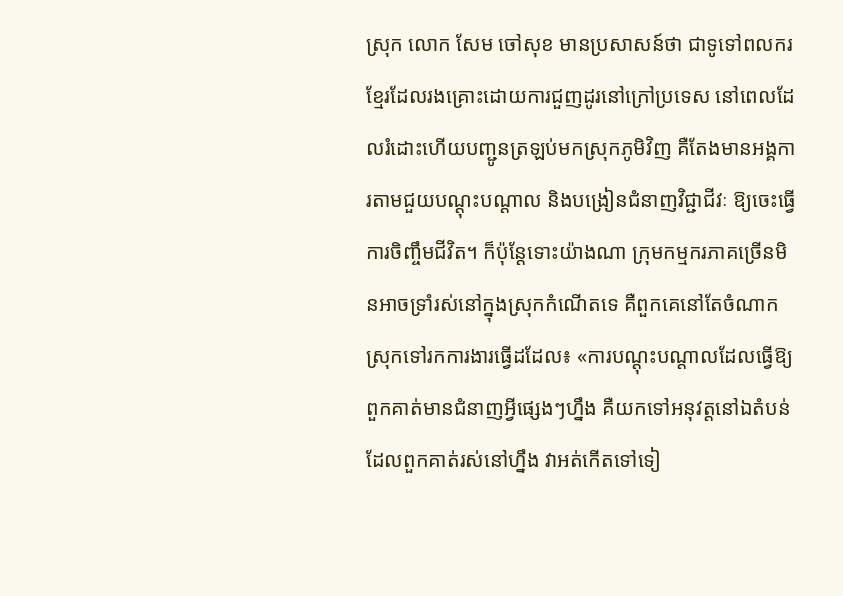ស្រុក លោក សែម ចៅសុខ មានប្រសាសន៍ថា ជាទូទៅពលករខ្មែរដែលរងគ្រោះដោយការជួញដូរនៅក្រៅប្រទេស នៅពេលដែលរំដោះហើយបញ្ជូនត្រឡប់មកស្រុកភូមិវិញ គឺតែងមានអង្គការតាមជួយបណ្ដុះបណ្ដាល និងបង្រៀនជំនាញវិជ្ជាជីវៈ ឱ្យចេះធ្វើការចិញ្ចឹមជីវិត។ ក៏ប៉ុន្តែទោះយ៉ាងណា ក្រុមកម្មករភាគច្រើនមិនអាចទ្រាំរស់នៅក្នុងស្រុកកំណើតទេ គឺពួកគេនៅតែចំណាកស្រុកទៅរកការងារធ្វើដដែល៖ «ការបណ្ដុះបណ្ដាលដែលធ្វើឱ្យពួកគាត់មានជំនាញអ្វីផ្សេងៗហ្នឹង គឺយកទៅអនុវត្តនៅឯតំបន់ដែលពួកគាត់រស់នៅហ្នឹង វាអត់កើតទៅទៀ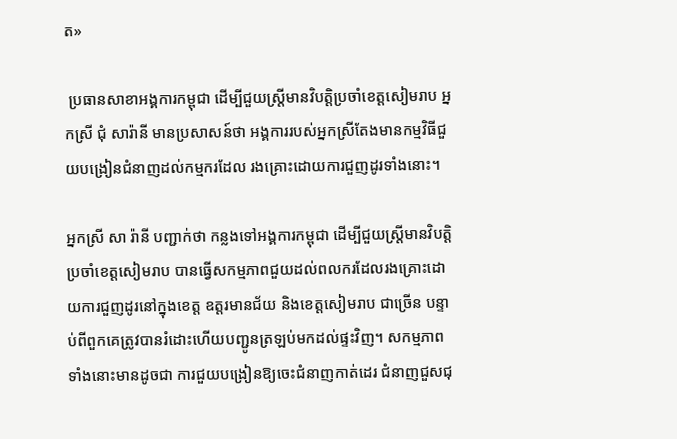ត»

 ប្រធានសាខាអង្គការកម្ពុជា ដើម្បីជួយស្ត្រីមានវិបត្តិប្រចាំខេត្តសៀមរាប អ្នកស្រី ជុំ សារ៉ានី មានប្រសាសន៍ថា អង្គការរបស់អ្នកស្រីតែងមានកម្មវិធីជួយបង្រៀនជំនាញដល់កម្មករដែល រងគ្រោះដោយការជួញដូរទាំងនោះ។

អ្នកស្រី សា រ៉ានី បញ្ជាក់ថា កន្លងទៅអង្គការកម្ពុជា ដើម្បីជួយស្ត្រីមានវិបត្តិប្រចាំខេត្តសៀមរាប បានធ្វើសកម្មភាពជួយដល់ពលករដែលរងគ្រោះដោយការជួញដូរនៅក្នុងខេត្ត ឧត្តរមានជ័យ និងខេត្តសៀមរាប ជាច្រើន បន្ទាប់ពីពួកគេត្រូវបានរំដោះហើយបញ្ជូនត្រឡប់មកដល់ផ្ទះវិញ។ សកម្មភាពទាំងនោះមានដូចជា ការជួយបង្រៀនឱ្យចេះជំនាញកាត់ដេរ ជំនាញជួសជុ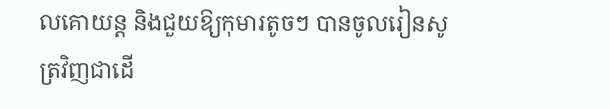លគោយន្ត និងជួយឱ្យកុមារតូចៗ បានចូលរៀនសូត្រវិញជាដើ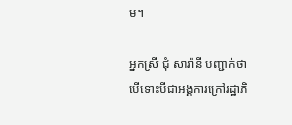ម។

អ្នកស្រី ជុំ សារ៉ានី បញ្ជាក់ថា បើទោះបីជាអង្គការក្រៅរដ្ឋាភិ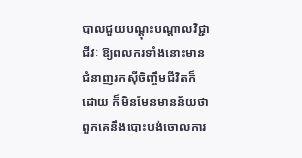បាលជួយបណ្ដុះបណ្ដាលវិជ្ជាជីវៈ ឱ្យពលករទាំងនោះមានជំនាញរកស៊ីចិញ្ចឹមជីវិតក៏ដោយ ក៏មិនមែនមានន័យថា ពួកគេនឹងបោះបង់ចោលការ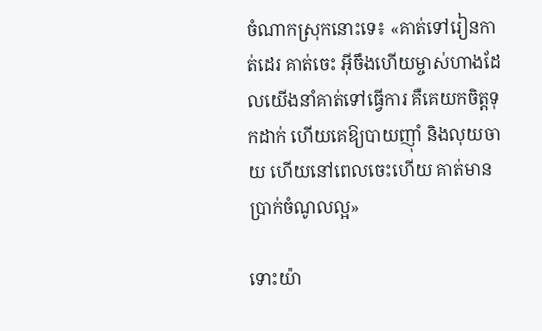ចំណាកស្រុកនោះទេ៖ «គាត់ទៅរៀនកាត់ដេរ គាត់ចេះ អ៊ីចឹងហើយម្ចាស់ហាងដែលយើងនាំគាត់ទៅធ្វើការ គឺគេយកចិត្តទុកដាក់ ហើយគេឱ្យបាយញ៉ាំ និងលុយចាយ ហើយនៅពេលចេះហើយ គាត់មានប្រាក់ចំណូលល្អ»

ទោះយ៉ា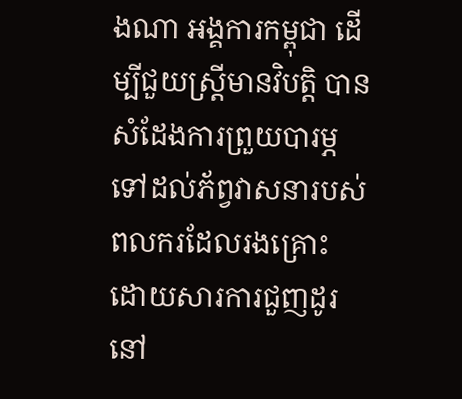ងណា អង្គការកម្ពុជា ដើម្បីជួយស្ត្រីមានវិបត្តិ បានសំដែងការព្រួយបារម្ភទៅដល់ភ័ព្វវាសនារបស់ពលករដែលរងគ្រោះ ដោយសារការជួញដូរនៅ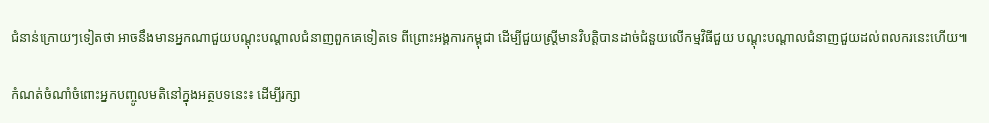ជំនាន់ក្រោយៗទៀតថា អាចនឹងមានអ្នកណាជួយបណ្ដុះបណ្ដាលជំនាញពួកគេទៀតទេ ពីព្រោះអង្គការកម្ពុជា ដើម្បីជួយស្ត្រីមានវិបត្តិបានដាច់ជំនួយលើកម្មវិធីជួយ បណ្ដុះបណ្ដាលជំនាញជួយដល់ពលករនេះហើយ៕

កំណត់ចំណាំចំពោះអ្នកបញ្ចូលមតិនៅក្នុងអត្ថបទនេះ៖ ដើម្បីរក្សា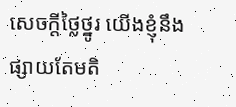សេចក្ដីថ្លៃថ្នូរ យើងខ្ញុំនឹងផ្សាយតែមតិ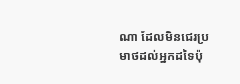ណា ដែលមិនជេរប្រមាថដល់អ្នកដទៃប៉ុ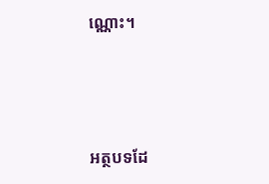ណ្ណោះ។



អត្ថបទដែ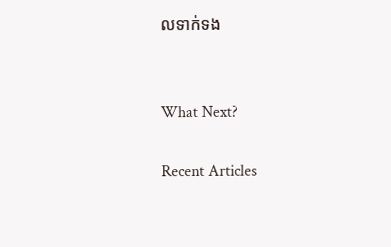លទាក់ទង


What Next?

Recent Articles